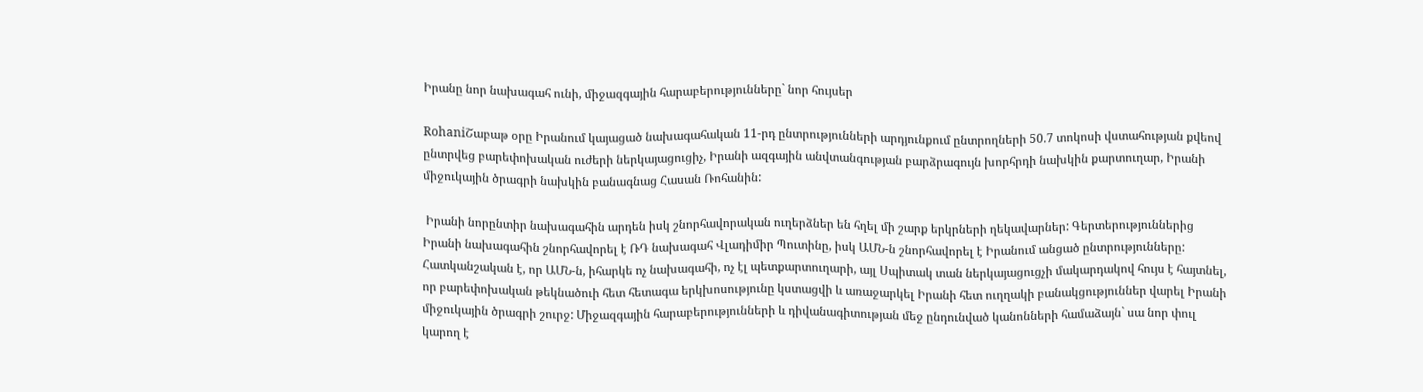Իրանը նոր նախագահ ունի, միջազգային հարաբերությունները` նոր հույսեր

RohaniՇաբաթ օրը Իրանում կայացած նախագահական 11-րդ ընտրությունների արդյունքում ընտրողների 50.7 տոկոսի վստահության քվեով  ընտրվեց բարեփոխական ուժերի ներկայացուցիչ, Իրանի ազգային անվտանգության բարձրագույն խորհրդի նախկին քարտուղար, Իրանի միջուկային ծրագրի նախկին բանագնաց Հասան Ռոհանին:

 Իրանի նորընտիր նախագահին արդեն իսկ շնորհավորական ուղերձներ են հղել մի շարք երկրների ղեկավարներ: Գերտերություններից Իրանի նախագահին շնորհավորել է ՌԴ նախագահ Վլադիմիր Պուտինը, իսկ ԱՄՆ-ն շնորհավորել է Իրանում անցած ընտրությունները: Հատկանշական է, որ ԱՄՆ-ն, իհարկե ոչ նախագահի, ոչ էլ պետքարտուղարի, այլ Սպիտակ տան ներկայացուցչի մակարդակով հույս է հայտնել, որ բարեփոխական թեկնածուի հետ հետագա երկխոսությունը կստացվի և առաջարկել Իրանի հետ ուղղակի բանակցություններ վարել Իրանի միջուկային ծրագրի շուրջ: Միջազգային հարաբերությունների և դիվանագիտության մեջ ընդունված կանոնների համաձայն` սա նոր փուլ կարող է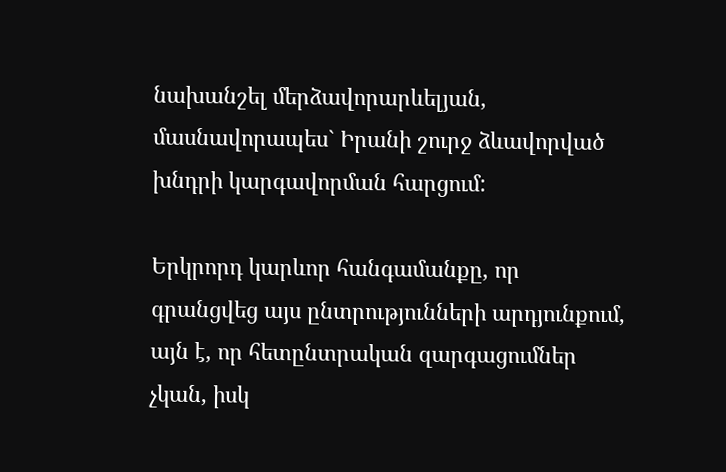նախանշել մերձավորարևելյան, մասնավորապես` Իրանի շուրջ ձևավորված խնդրի կարգավորման հարցում:

Երկրորդ կարևոր հանգամանքը, որ գրանցվեց այս ընտրությունների արդյունքում, այն է, որ հետընտրական զարգացումներ չկան, իսկ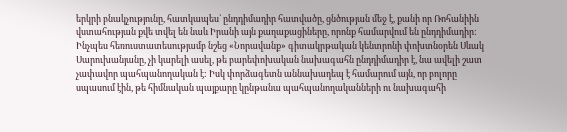երկրի բնակչությունը, հատկապես` ընդդիմադիր հատվածը, ցնծության մեջ է, քանի որ Ռոհանիին վստահության քվե տվել են նաև Իրանի այն քաղաքացիները, որոնք համարվում են ընդդիմադիր: Ինչպես հեռուստատեսությամբ նշեց «Նորավանք» գիտակրթական կենտրոնի փոխտնօրեն Սևակ Սարուխանյանը, չի կարելի ասել, թե բարեփոխական նախագահն ընդդիմադիր է, նա ավելի շատ չափավոր պահպանողական է: Իսկ փորձագետն աննախադեպ է համարում այն, որ բոլորը սպասում էին, թե հիմնական պայքարը կընթանա պահպանողականների ու նախագահի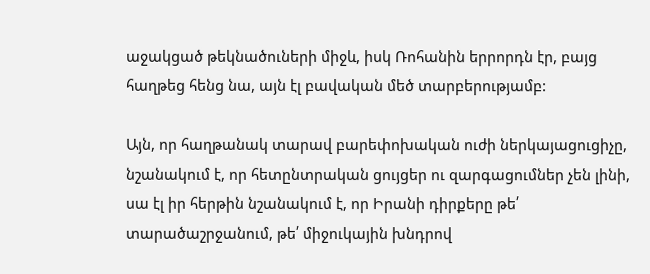աջակցած թեկնածուների միջև, իսկ Ռոհանին երրորդն էր, բայց հաղթեց հենց նա, այն էլ բավական մեծ տարբերությամբ:

Այն, որ հաղթանակ տարավ բարեփոխական ուժի ներկայացուցիչը,  նշանակում է, որ հետընտրական ցույցեր ու զարգացումներ չեն լինի, սա էլ իր հերթին նշանակում է, որ Իրանի դիրքերը թե՛ տարածաշրջանում, թե՛ միջուկային խնդրով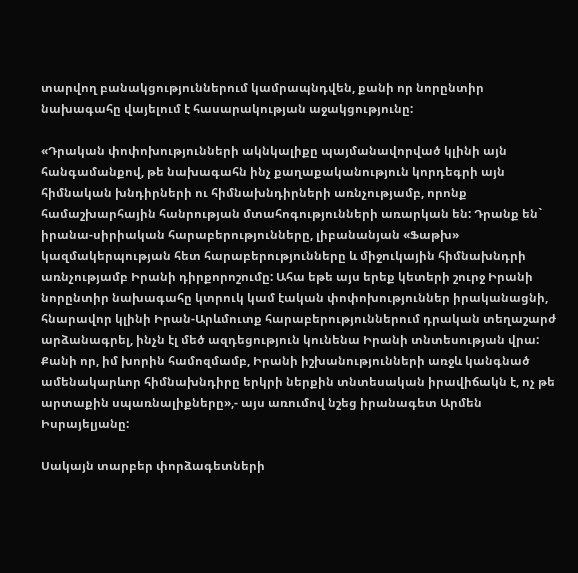տարվող բանակցություններում կամրապնդվեն, քանի որ նորընտիր նախագահը վայելում է հասարակության աջակցությունը:

«Դրական փոփոխությունների ակնկալիքը պայմանավորված կլինի այն հանգամանքով, թե նախագահն ինչ քաղաքականություն կորդեգրի այն հիմնական խնդիրների ու հիմնախնդիրների առնչությամբ, որոնք համաշխարհային հանրության մտահոգությունների առարկան են: Դրանք են` իրանա-սիրիական հարաբերությունները, լիբանանյան «Ֆաթխ» կազմակերպության հետ հարաբերությունները և միջուկային հիմնախնդրի առնչությամբ Իրանի դիրքորոշումը: Ահա եթե այս երեք կետերի շուրջ Իրանի նորընտիր նախագահը կտրուկ կամ էական փոփոխություններ իրականացնի, հնարավոր կլինի Իրան-Արևմուտք հարաբերություններում դրական տեղաշարժ արձանագրել, ինչն էլ մեծ ազդեցություն կունենա Իրանի տնտեսության վրա: Քանի որ, իմ խորին համոզմամբ, Իրանի իշխանությունների առջև կանգնած ամենակարևոր հիմնախնդիրը երկրի ներքին տնտեսական իրավիճակն է, ոչ թե արտաքին սպառնալիքները»,- այս առումով նշեց իրանագետ Արմեն Իսրայելյանը:

Սակայն տարբեր փորձագետների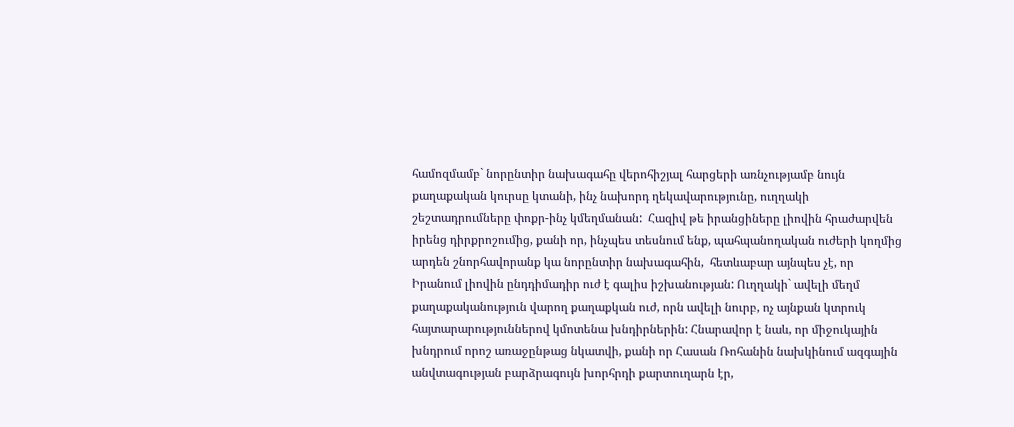համոզմամբ` նորընտիր նախագահը վերոհիշյալ հարցերի առնչությամբ նույն քաղաքական կուրսը կտանի, ինչ նախորդ ղեկավարությունը, ուղղակի  շեշտադրումները փոքր-ինչ կմեղմանան:  Հազիվ թե իրանցիները լիովին հրաժարվեն իրենց դիրքրոշումից, քանի որ, ինչպես տեսնում ենք, պահպանողական ուժերի կողմից արդեն շնորհավորանք կա նորընտիր նախագահին,  հետևաբար այնպես չէ, որ Իրանում լիովին ընդդիմադիր ուժ է գալիս իշխանության: Ուղղակի` ավելի մեղմ քաղաքականություն վարող քաղաքկան ուժ, որն ավելի նուրբ, ոչ այնքան կտրուկ հայտարարություններով կմոտենա խնդիրներին: Հնարավոր է նաև, որ միջուկային խնդրում որոշ առաջընթաց նկատվի, քանի որ Հասան Ռոհանին նախկինում ազգային անվտագության բարձրագույն խորհրդի քարտուղարն էր,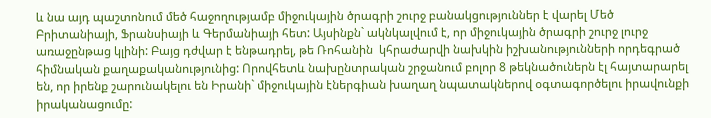և նա այդ պաշտոնում մեծ հաջողությամբ միջուկային ծրագրի շուրջ բանակցություններ է վարել Մեծ Բրիտանիայի, Ֆրանսիայի և Գերմանիայի հետ: Այսինքն` ակնկալվում է, որ միջուկային ծրագրի շուրջ լուրջ առաջընթաց կլինի: Բայց դժվար է ենթադրել, թե Ռոհանին  կհրաժարվի նախկին իշխանությունների որդեգրած հիմնական քաղաքականությունից: Որովհետև նախընտրական շրջանում բոլոր 8 թեկնածուներն էլ հայտարարել են, որ իրենք շարունակելու են Իրանի` միջուկային էներգիան խաղաղ նպատակներով օգտագործելու իրավունքի իրականացումը: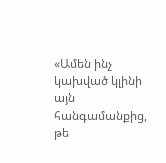«Ամեն ինչ կախված կլինի այն հանգամանքից, թե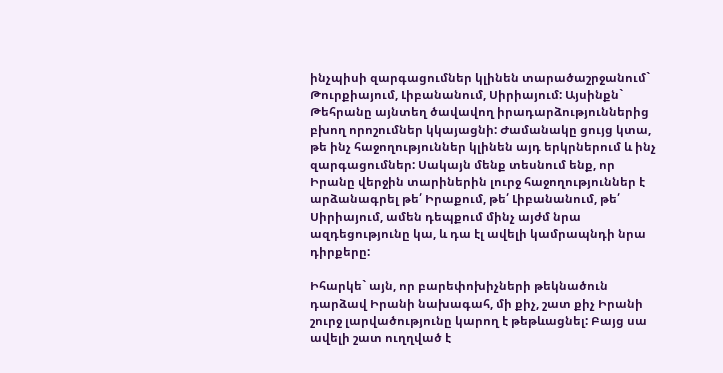ինչպիսի զարգացումներ կլինեն տարածաշրջանում` Թուրքիայում, Լիբանանում, Սիրիայում: Այսինքն` Թեհրանը այնտեղ ծավավող իրադարձություններից բխող որոշումներ կկայացնի: Ժամանակը ցույց կտա, թե ինչ հաջողություններ կլինեն այդ երկրներում և ինչ զարգացումներ: Սակայն մենք տեսնում ենք, որ Իրանը վերջին տարիներին լուրջ հաջողություններ է արձանագրել թե՛ Իրաքում, թե՛ Լիբանանում, թե՛ Սիրիայում, ամեն դեպքում մինչ այժմ նրա ազդեցությունը կա, և դա էլ ավելի կամրապնդի նրա դիրքերը:

Իհարկե` այն, որ բարեփոխիչների թեկնածուն դարձավ Իրանի նախագահ, մի քիչ, շատ քիչ Իրանի շուրջ լարվածությունը կարող է թեթևացնել: Բայց սա ավելի շատ ուղղված է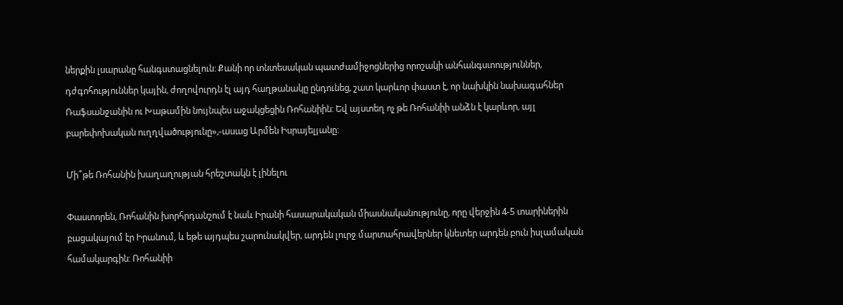ներքին լսարանը հանգստացնելուն: Քանի որ տնտեսական պատժամիջոցներից որոշակի անհանգստություններ, դժգոհություններ կային, ժողովուրդն էլ այդ հաղթանակը ընդունեց, շատ կարևոր փաստ է, որ նախկին նախագահներ Ռաֆսանջանին ու Խաթամին նույնպես աջակցեցին Ռոհանիին: Եվ այստեղ ոչ թե Ռոհանիի անձն է կարևոր, այլ բարեփոխական ուղղվածությունը»,-ասաց Արմեն Իսրայելյանը:

Մի՞թե Ռոհանին խաղաղության հրեշտակն է լինելու

Փաստորեն, Ռոհանին խորհրդանշում է նաև Իրանի հասարակական միասնականությունը, որը վերջին 4-5 տարիներին բացակայում էր Իրանում, և եթե այդպես շարունակվեր, արդեն լուրջ մարտահրավերներ կնետեր արդեն բուն իսլամական համակարգին: Ռոհանիի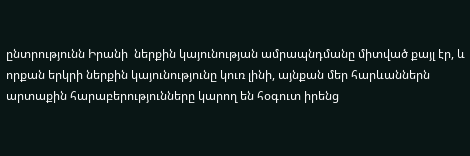ընտրությունն Իրանի  ներքին կայունության ամրապնդմանը միտված քայլ էր, և որքան երկրի ներքին կայունությունը կուռ լինի, այնքան մեր հարևաններն արտաքին հարաբերությունները կարող են հօգուտ իրենց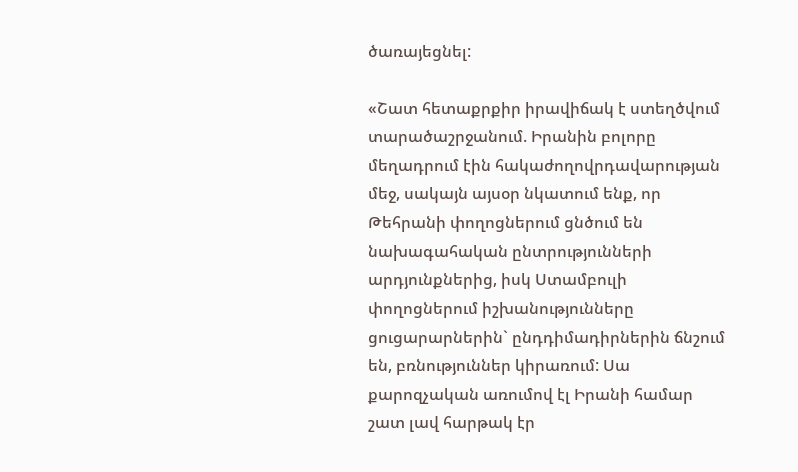ծառայեցնել:

«Շատ հետաքրքիր իրավիճակ է ստեղծվում տարածաշրջանում. Իրանին բոլորը մեղադրում էին հակաժողովրդավարության մեջ, սակայն այսօր նկատում ենք, որ Թեհրանի փողոցներում ցնծում են նախագահական ընտրությունների արդյունքներից, իսկ Ստամբուլի փողոցներում իշխանությունները ցուցարարներին` ընդդիմադիրներին ճնշում են, բռնություններ կիրառում: Սա քարոզչական առումով էլ Իրանի համար շատ լավ հարթակ էր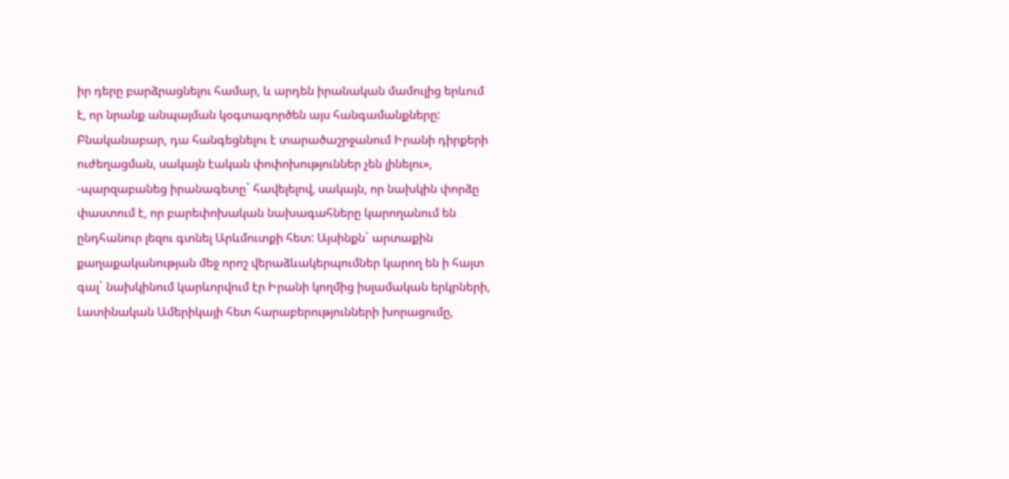իր դերը բարձրացնելու համար, և արդեն իրանական մամուլից երևում է, որ նրանք անպայման կօգտագործեն այս հանգամանքները: Բնականաբար, դա հանգեցնելու է տարածաշրջանում Իրանի դիրքերի ուժեղացման, սակայն էական փոփոխություններ չեն լինելու», -պարզաբանեց իրանագետը` հավելելով, սակայն, որ նախկին փորձը փաստում է, որ բարեփոխական նախագահները կարողանում են ընդհանուր լեզու գտնել Արևմուտքի հետ: Այսինքն` արտաքին քաղաքականության մեջ որոշ վերաձևակերպումներ կարող են ի հայտ գալ` նախկինում կարևորվում էր Իրանի կողմից իսլամական երկրների, Լատինական Ամերիկայի հետ հարաբերությունների խորացումը,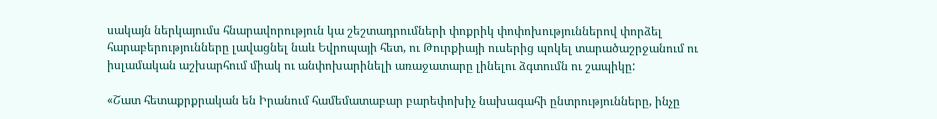սակայն ներկայումս հնարավորություն կա շեշտադրումների փոքրիկ փոփոխություններով փորձել հարաբերությունները լավացնել նաև Եվրոպայի հետ, ու Թուրքիայի ուսերից պոկել տարածաշրջանում ու իսլամական աշխարհում միակ ու անփոխարինելի առաջատարը լինելու ձգտումն ու շապիկը:

«Շատ հետաքրքրական են Իրանում համեմատաբար բարեփոխիչ նախագահի ընտրությունները, ինչը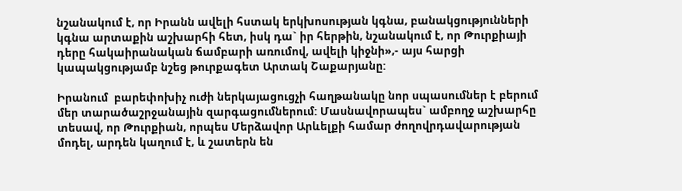նշանակում է, որ Իրանն ավելի հստակ երկխոսության կգնա, բանակցությունների կգնա արտաքին աշխարհի հետ, իսկ դա` իր հերթին, նշանակում է, որ Թուրքիայի դերը հակաիրանական ճամբարի առումով, ավելի կիջնի»,- այս հարցի կապակցությամբ նշեց թուրքագետ Արտակ Շաքարյանը:

Իրանում  բարեփոխիչ ուժի ներկայացուցչի հաղթանակը նոր սպասումներ է բերում մեր տարածաշրջանային զարգացումներում: Մասնավորապես` ամբողջ աշխարհը տեսավ, որ Թուրքիան, որպես Մերձավոր Արևելքի համար ժողովրդավարության մոդել, արդեն կաղում է, և շատերն են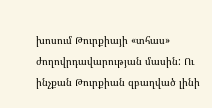խոսում Թուրքիայի «տհաս» ժողովրդավարության մասին: Ու ինչքան Թուրքիան զբաղված լինի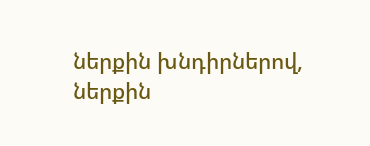ներքին խնդիրներով, ներքին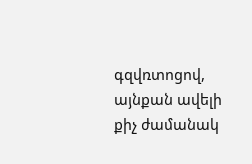գզվռտոցով, այնքան ավելի քիչ ժամանակ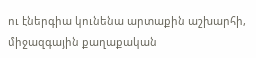ու էներգիա կունենա արտաքին աշխարհի, միջազգային քաղաքական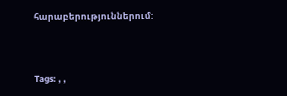հարաբերություններում:



Tags: , ,